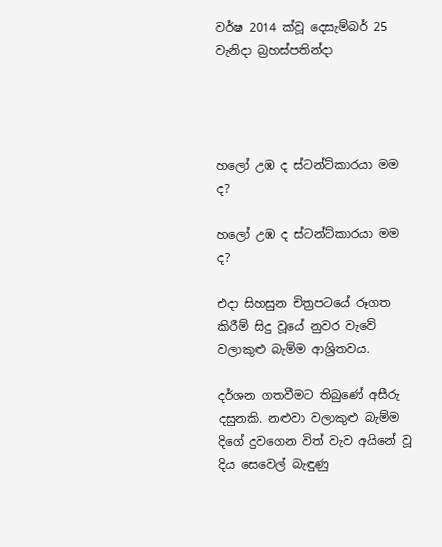වර්ෂ 2014 ක්වූ දෙසැම්බර් 25 වැනිදා බ්‍රහස්පතින්දා




හලෝ උඹ ද ස්ටන්ට්කාරයා මම ද?

හලෝ උඹ ද ස්ටන්ට්කාරයා මම ද?

එදා සිහසුන චිත්‍රපටයේ රූගත කිරීම් සිදු වූයේ නුවර වැවේ වලාකුළු බැම්ම ආශ්‍රිතවය.

දර්ශන ගතවීමට තිබුණේ අසීරු දසුනකි. නළුවා වලාකුළු බැම්ම දිගේ දුවගෙන විත් වැව අයිනේ වූ දිය සෙවෙල් බැඳුණු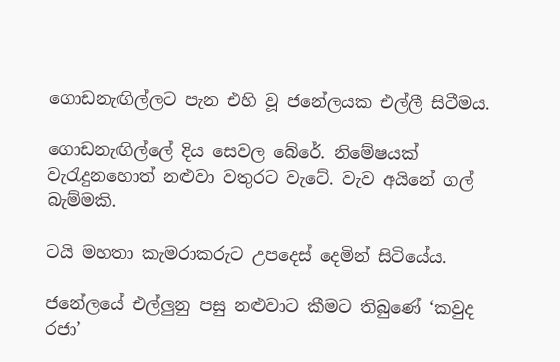ගොඩනැඟිල්ලට පැන එහි වූ ජනේලයක එල්ලී සිටීමය.

ගොඩනැඟිල්ලේ දිය සෙවල බේරේ. නිමේෂයක් වැරැදුනහොත් නළුවා වතුරට වැටේ. වැව අයිනේ ගල් බැම්මකි.

ටයි මහතා කැමරාකරුට උපදෙස් දෙමින් සිටියේය.

ජනේලයේ එල්ලුනු පසු නළුවාට කීමට තිබුණේ ‘කවුද රජා’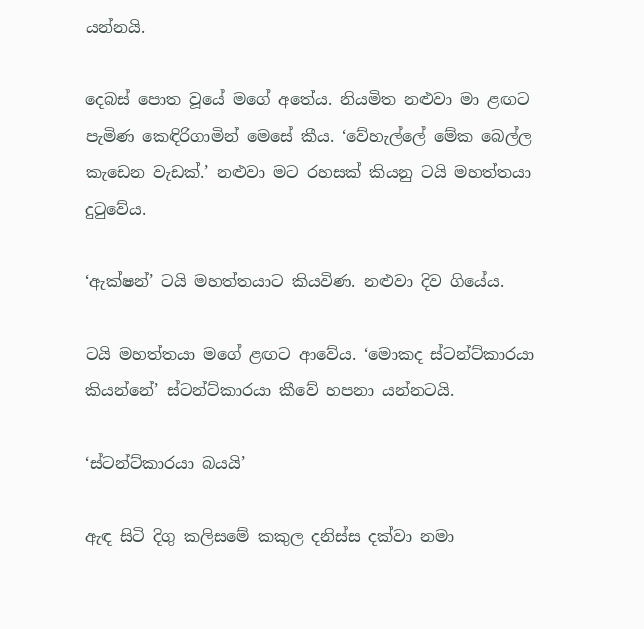යන්නයි.

දෙබස් පොත වූයේ මගේ අතේය. නියමිත නළුවා මා ළඟට පැමිණ කෙඳිරිගාමින් මෙසේ කීය. ‘වේහැල්ලේ මේක බෙල්ල කැඩෙන වැඩක්.’ නළුවා මට රහසක් කියනු ටයි මහත්තයා දුටුවේය.

‘ඇක්ෂන්’ ටයි මහත්තයාට කියවිණ. නළුවා දිව ගියේය.

ටයි මහත්තයා මගේ ළඟට ආවේය. ‘මොකද ස්ටන්ට්කාරයා කියන්නේ’ ස්ටන්ට්කාරයා කීවේ හපනා යන්නටයි.

‘ස්ටන්ට්කාරයා බයයි’

ඇඳ සිටි දිගු කලිසමේ කකුල දනිස්ස දක්වා නමා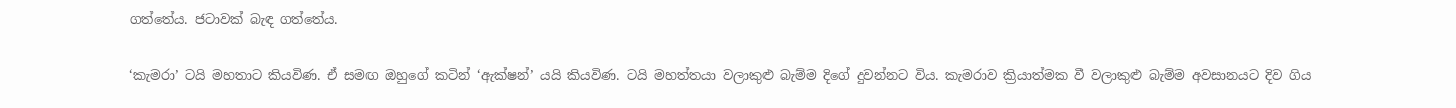ගත්තේය. ජටාවක් බැඳ ගත්තේය.

‘කැමරා’ ටයි මහතාට කියවිණ. ඒ සමඟ ඔහුගේ කටින් ‘ඇක්ෂන්’ යයි කියවිණ. ටයි මහත්තයා වලාකුළු බැම්ම දිගේ දුවන්නට විය. කැමරාව ක්‍රියාත්මක වී වලාකුළු බැම්ම අවසානයට දිව ගිය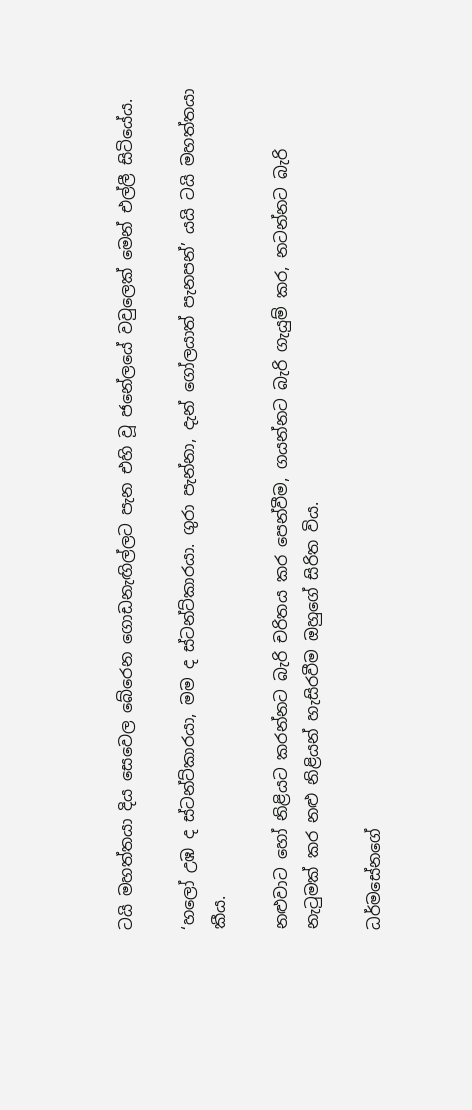ටයි මහත්තයා දිය සෙවෙල බේරෙන ගොඩනැඟිල්ලට පැන එහි වූ ජනේලයේ වවුලෙක් මෙන් එල්ලී සිටියේය.

‘හලෝ උඹ ද ස්ටන්ට්කාරයා, මම ද ස්ටන්ට්කාරයා. ගුරා පැන්නා, දැන් ගෝලයාත් පැනපන්’ යයි ටයි මහත්තයා කීය.

නළුවාට හෝ නිළියට කරන්නට බැරි චරිතය කර පෙන්වීම, ගයන්නට බැරි ගැයුම් කර, නටන්නට බැරි නැටුමක් කර නළු නිළියන් හැසිරවීම ඔහුගේ සිරිත විය.

ධර්මසේනගේ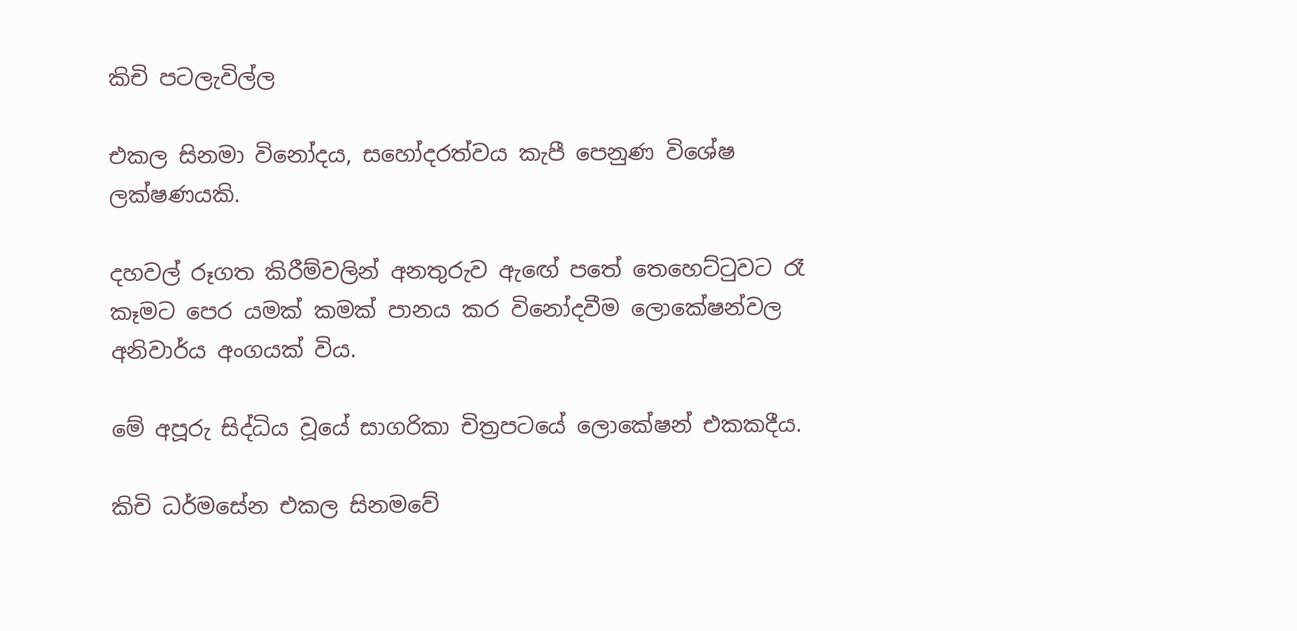කිචි පටලැවිල්ල

එකල සිනමා විනෝදය, සහෝදරත්වය කැපී පෙනුණ විශේෂ ලක්ෂණයකි.

දහවල් රූගත කිරීම්වලින් අනතුරුව ඇඟේ පතේ තෙහෙට්ටුවට රෑ කෑමට පෙර යමක් කමක් පානය කර විනෝදවීම ලොකේෂන්වල අනිවාර්ය අංගයක් විය.

මේ අපූරු සිද්ධිය වූයේ සාගරිකා චිත්‍රපටයේ ලොකේෂන් එකකදීය.

කිචි ධර්මසේන එකල සිනමවේ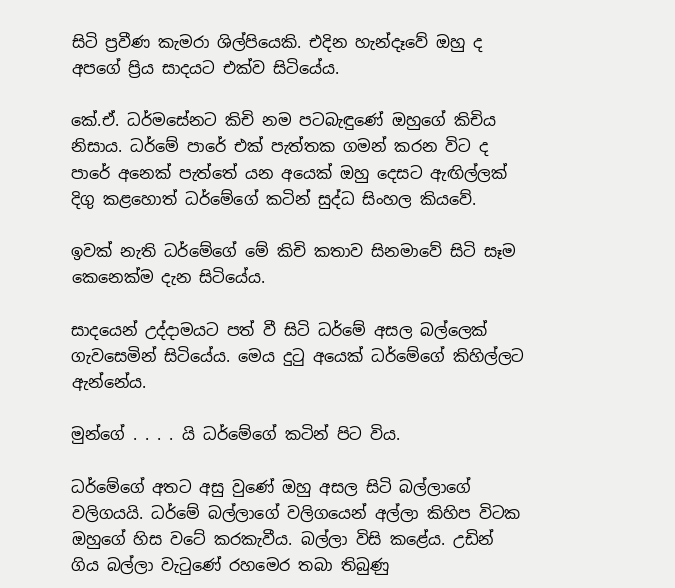සිටි ප්‍රවීණ කැමරා ශිල්පියෙකි. එදින හැන්දෑවේ ඔහු ද අපගේ ප්‍රිය සාදයට එක්ව සිටියේය.

කේ.ඒ. ධර්මසේනට කිචි නම පටබැඳුණේ ඔහුගේ කිචිය නිසාය. ධර්මේ පාරේ එක් පැත්තක ගමන් කරන විට ද පාරේ අනෙක් පැත්තේ යන අයෙක් ඔහු දෙසට ඇඟිල්ලක් දිගු කළහොත් ධර්මේගේ කටින් සුද්ධ සිංහල කියවේ.

ඉවක් නැති ධර්මේගේ මේ කිචි කතාව සිනමාවේ සිටි සෑම කෙනෙක්ම දැන සිටියේය.

සාදයෙන් උද්දාමයට පත් වී සිටි ධර්මේ අසල බල්ලෙක් ගැවසෙමින් සිටියේය. මෙය දුටු අයෙක් ධර්මේගේ කිහිල්ලට ඇන්නේය.

මුන්ගේ . . . . යි ධර්මේගේ කටින් පිට විය.

ධර්මේගේ අතට අසු වුණේ ඔහු අසල සිටි බල්ලාගේ වලිගයයි. ධර්මේ බල්ලාගේ වලිගයෙන් අල්ලා කිහිප විටක ඔහුගේ හිස වටේ කරකැවීය. බල්ලා විසි කළේය. උඩින් ගිය බල්ලා වැටුණේ රහමෙර තබා තිබුණු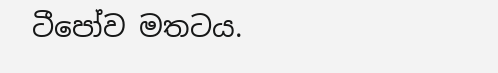ටීපෝව මතටය.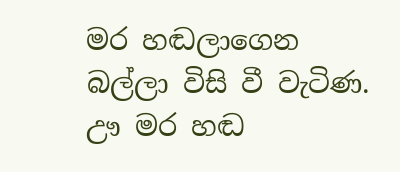මර හඬලාගෙන බල්ලා විසි වී වැටිණ. ඌ මර හඬ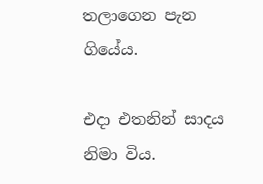තලාගෙන පැන ගියේය.

එදා එතනින් සාදය නිමා විය.